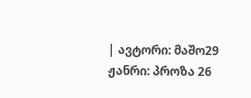| ავტორი: მაშო29 ჟანრი: პროზა 26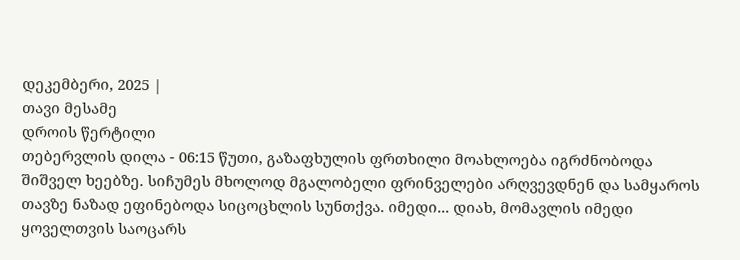დეკემბერი, 2025 |
თავი მესამე
დროის წერტილი
თებერვლის დილა - 06:15 წუთი, გაზაფხულის ფრთხილი მოახლოება იგრძნობოდა შიშველ ხეებზე. სიჩუმეს მხოლოდ მგალობელი ფრინველები არღვევდნენ და სამყაროს თავზე ნაზად ეფინებოდა სიცოცხლის სუნთქვა. იმედი... დიახ, მომავლის იმედი ყოველთვის საოცარს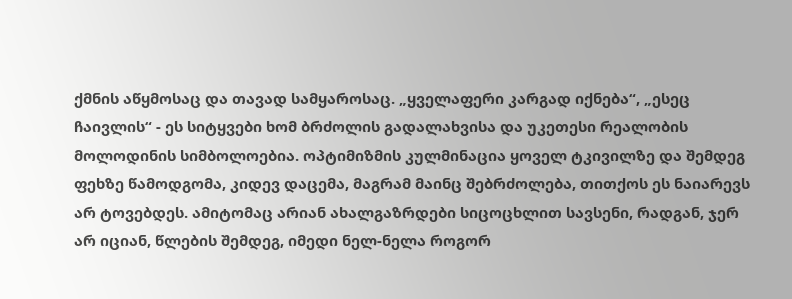ქმნის აწყმოსაც და თავად სამყაროსაც. „ყველაფერი კარგად იქნება“, „ესეც ჩაივლის“ - ეს სიტყვები ხომ ბრძოლის გადალახვისა და უკეთესი რეალობის მოლოდინის სიმბოლოებია. ოპტიმიზმის კულმინაცია ყოველ ტკივილზე და შემდეგ ფეხზე წამოდგომა, კიდევ დაცემა, მაგრამ მაინც შებრძოლება, თითქოს ეს ნაიარევს არ ტოვებდეს. ამიტომაც არიან ახალგაზრდები სიცოცხლით სავსენი, რადგან, ჯერ არ იციან, წლების შემდეგ, იმედი ნელ-ნელა როგორ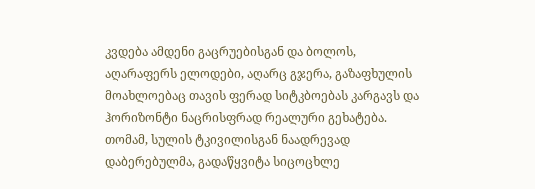კვდება ამდენი გაცრუებისგან და ბოლოს, აღარაფერს ელოდები, აღარც გჯერა, გაზაფხულის მოახლოებაც თავის ფერად სიტკბოებას კარგავს და ჰორიზონტი ნაცრისფრად რეალური გეხატება. თომამ, სულის ტკივილისგან ნაადრევად დაბერებულმა, გადაწყვიტა სიცოცხლე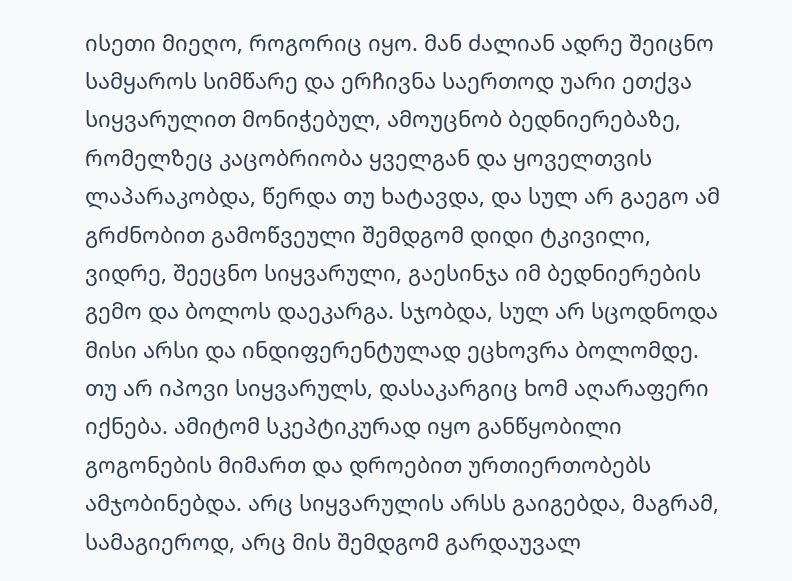ისეთი მიეღო, როგორიც იყო. მან ძალიან ადრე შეიცნო სამყაროს სიმწარე და ერჩივნა საერთოდ უარი ეთქვა სიყვარულით მონიჭებულ, ამოუცნობ ბედნიერებაზე, რომელზეც კაცობრიობა ყველგან და ყოველთვის ლაპარაკობდა, წერდა თუ ხატავდა, და სულ არ გაეგო ამ გრძნობით გამოწვეული შემდგომ დიდი ტკივილი, ვიდრე, შეეცნო სიყვარული, გაესინჯა იმ ბედნიერების გემო და ბოლოს დაეკარგა. სჯობდა, სულ არ სცოდნოდა მისი არსი და ინდიფერენტულად ეცხოვრა ბოლომდე. თუ არ იპოვი სიყვარულს, დასაკარგიც ხომ აღარაფერი იქნება. ამიტომ სკეპტიკურად იყო განწყობილი გოგონების მიმართ და დროებით ურთიერთობებს ამჯობინებდა. არც სიყვარულის არსს გაიგებდა, მაგრამ, სამაგიეროდ, არც მის შემდგომ გარდაუვალ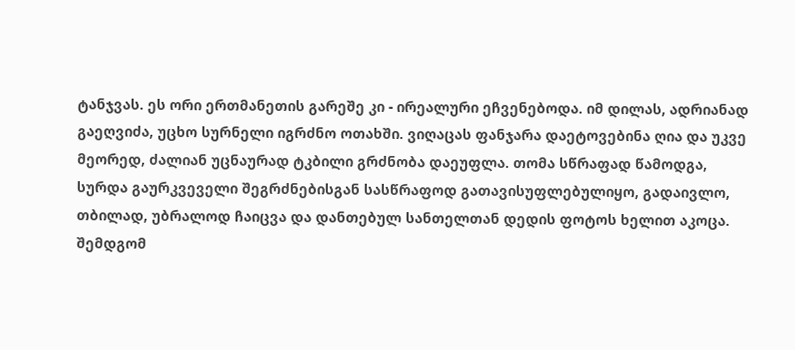ტანჯვას. ეს ორი ერთმანეთის გარეშე კი - ირეალური ეჩვენებოდა. იმ დილას, ადრიანად გაეღვიძა, უცხო სურნელი იგრძნო ოთახში. ვიღაცას ფანჯარა დაეტოვებინა ღია და უკვე მეორედ, ძალიან უცნაურად ტკბილი გრძნობა დაეუფლა. თომა სწრაფად წამოდგა, სურდა გაურკვეველი შეგრძნებისგან სასწრაფოდ გათავისუფლებულიყო, გადაივლო, თბილად, უბრალოდ ჩაიცვა და დანთებულ სანთელთან დედის ფოტოს ხელით აკოცა. შემდგომ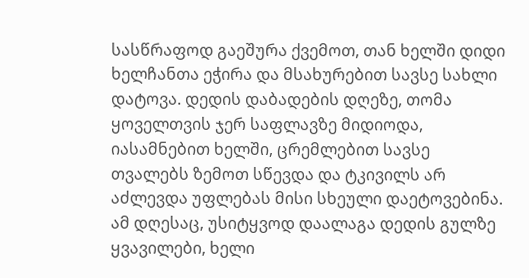სასწრაფოდ გაეშურა ქვემოთ, თან ხელში დიდი ხელჩანთა ეჭირა და მსახურებით სავსე სახლი დატოვა. დედის დაბადების დღეზე, თომა ყოველთვის ჯერ საფლავზე მიდიოდა, იასამნებით ხელში, ცრემლებით სავსე თვალებს ზემოთ სწევდა და ტკივილს არ აძლევდა უფლებას მისი სხეული დაეტოვებინა. ამ დღესაც, უსიტყვოდ დაალაგა დედის გულზე ყვავილები, ხელი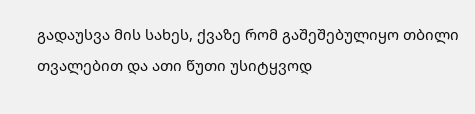გადაუსვა მის სახეს, ქვაზე რომ გაშეშებულიყო თბილი თვალებით და ათი წუთი უსიტყვოდ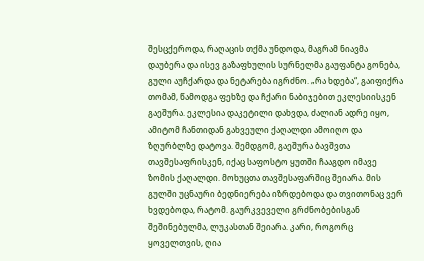შესცქეროდა, რაღაცის თქმა უნდოდა, მაგრამ ნიავმა დაუბერა და ისევ გაზაფხულის სურნელმა გაუფანტა გონება, გული აუჩქარდა და ნეტარება იგრძნო. „რა ხდება“, გაიფიქრა თომამ, წამოდგა ფეხზე და ჩქარი ნაბიჯებით ეკლესიისკენ გაეშურა. ეკლესია დაკეტილი დახვდა, ძალიან ადრე იყო, ამიტომ ჩანთიდან გახვეული ქაღალდი ამოიღო და ზღურბლზე დატოვა. შემდგომ, გაეშურა ბავშვთა თავშესაფრისკენ, იქაც საფოსტო ყუთში ჩააგდო იმავე ზომის ქაღალდი. მოხუცთა თავშესაფარშიც შეიარა. მის გულში უცნაური ბედნიერება იზრდებოდა და თვითონაც ვერ ხვდებოდა, რატომ. გაურკვეველი გრძნობებისგან შეშინებულმა, ლუკასთან შეიარა. კარი, როგორც ყოველთვის, ღია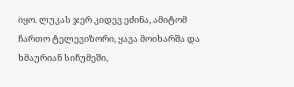იყო. ლუკას ჯერ კიდევ ეძინა, ამიტომ ჩართო ტელევიზორი, ყავა მოიხარშა და ხმაურიან სიჩუმეში,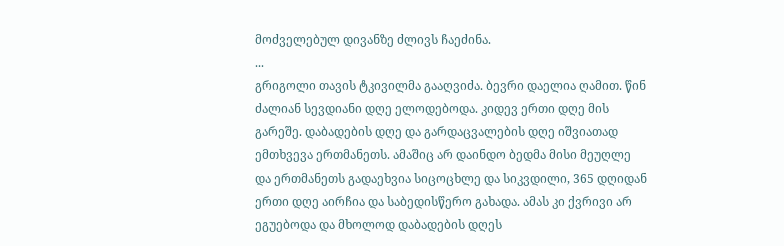მოძველებულ დივანზე ძლივს ჩაეძინა.
...
გრიგოლი თავის ტკივილმა გააღვიძა. ბევრი დაელია ღამით. წინ ძალიან სევდიანი დღე ელოდებოდა. კიდევ ერთი დღე მის გარეშე. დაბადების დღე და გარდაცვალების დღე იშვიათად ემთხვევა ერთმანეთს. ამაშიც არ დაინდო ბედმა მისი მეუღლე და ერთმანეთს გადაეხვია სიცოცხლე და სიკვდილი, 365 დღიდან ერთი დღე აირჩია და საბედისწერო გახადა. ამას კი ქვრივი არ ეგუებოდა და მხოლოდ დაბადების დღეს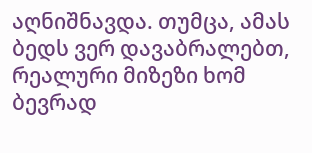აღნიშნავდა. თუმცა, ამას ბედს ვერ დავაბრალებთ, რეალური მიზეზი ხომ ბევრად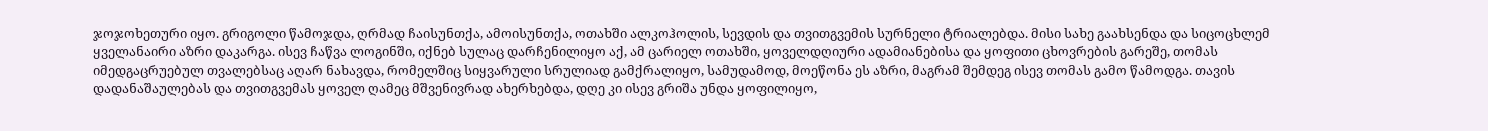ჯოჯოხეთური იყო. გრიგოლი წამოჯდა, ღრმად ჩაისუნთქა, ამოისუნთქა, ოთახში ალკოჰოლის, სევდის და თვითგვემის სურნელი ტრიალებდა. მისი სახე გაახსენდა და სიცოცხლემ ყველანაირი აზრი დაკარგა. ისევ ჩაწვა ლოგინში, იქნებ სულაც დარჩენილიყო აქ, ამ ცარიელ ოთახში, ყოველდღიური ადამიანებისა და ყოფითი ცხოვრების გარეშე, თომას იმედგაცრუებულ თვალებსაც აღარ ნახავდა, რომელშიც სიყვარული სრულიად გამქრალიყო, სამუდამოდ, მოეწონა ეს აზრი, მაგრამ შემდეგ ისევ თომას გამო წამოდგა. თავის დადანაშაულებას და თვითგვემას ყოველ ღამეც მშვენივრად ახერხებდა, დღე კი ისევ გრიშა უნდა ყოფილიყო,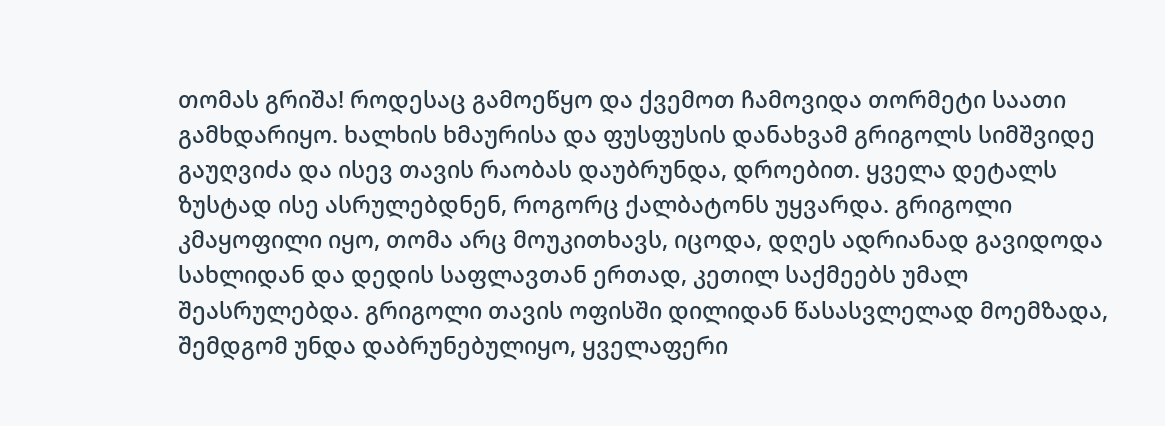თომას გრიშა! როდესაც გამოეწყო და ქვემოთ ჩამოვიდა თორმეტი საათი გამხდარიყო. ხალხის ხმაურისა და ფუსფუსის დანახვამ გრიგოლს სიმშვიდე გაუღვიძა და ისევ თავის რაობას დაუბრუნდა, დროებით. ყველა დეტალს ზუსტად ისე ასრულებდნენ, როგორც ქალბატონს უყვარდა. გრიგოლი კმაყოფილი იყო, თომა არც მოუკითხავს, იცოდა, დღეს ადრიანად გავიდოდა სახლიდან და დედის საფლავთან ერთად, კეთილ საქმეებს უმალ შეასრულებდა. გრიგოლი თავის ოფისში დილიდან წასასვლელად მოემზადა, შემდგომ უნდა დაბრუნებულიყო, ყველაფერი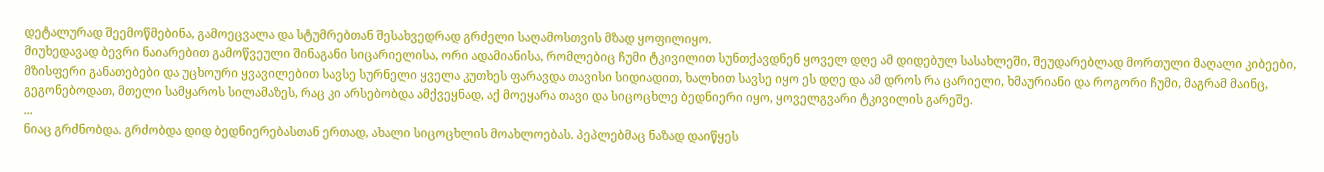დეტალურად შეემოწმებინა, გამოეცვალა და სტუმრებთან შესახვედრად გრძელი საღამოსთვის მზად ყოფილიყო.
მიუხედავად ბევრი ნაიარებით გამოწვეული შინაგანი სიცარიელისა, ორი ადამიანისა, რომლებიც ჩუმი ტკივილით სუნთქავდნენ ყოველ დღე ამ დიდებულ სასახლეში, შეუდარებლად მორთული მაღალი კიბეები, მზისფერი განათებები და უცხოური ყვავილებით სავსე სურნელი ყველა კუთხეს ფარავდა თავისი სიდიადით, ხალხით სავსე იყო ეს დღე და ამ დროს რა ცარიელი, ხმაურიანი და როგორი ჩუმი, მაგრამ მაინც, გეგონებოდათ, მთელი სამყაროს სილამაზეს, რაც კი არსებობდა ამქვეყნად, აქ მოეყარა თავი და სიცოცხლე ბედნიერი იყო, ყოველგვარი ტკივილის გარეშე.
...
ნიაც გრძნობდა. გრძობდა დიდ ბედნიერებასთან ერთად, ახალი სიცოცხლის მოახლოებას. პეპლებმაც ნაზად დაიწყეს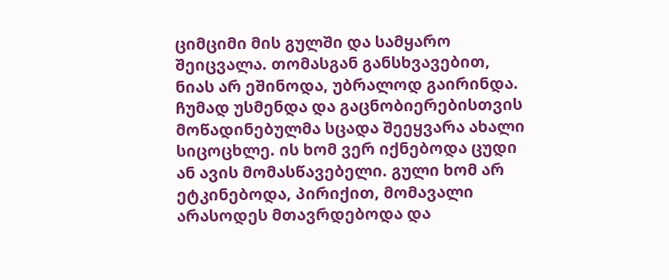ციმციმი მის გულში და სამყარო შეიცვალა. თომასგან განსხვავებით, ნიას არ ეშინოდა, უბრალოდ გაირინდა. ჩუმად უსმენდა და გაცნობიერებისთვის მოწადინებულმა სცადა შეეყვარა ახალი სიცოცხლე. ის ხომ ვერ იქნებოდა ცუდი ან ავის მომასწავებელი. გული ხომ არ ეტკინებოდა, პირიქით, მომავალი არასოდეს მთავრდებოდა და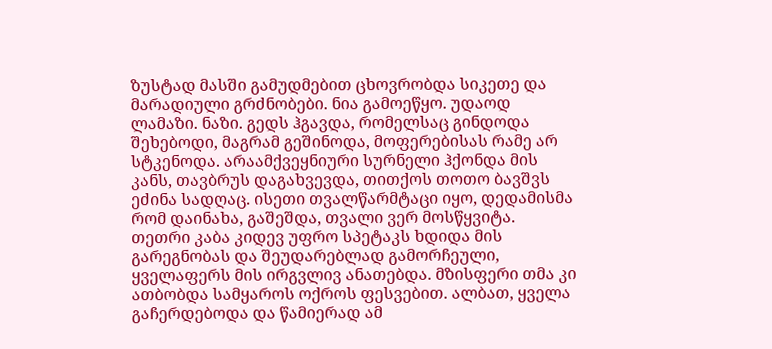ზუსტად მასში გამუდმებით ცხოვრობდა სიკეთე და მარადიული გრძნობები. ნია გამოეწყო. უდაოდ ლამაზი. ნაზი. გედს ჰგავდა, რომელსაც გინდოდა შეხებოდი, მაგრამ გეშინოდა, მოფერებისას რამე არ სტკენოდა. არაამქვეყნიური სურნელი ჰქონდა მის კანს, თავბრუს დაგახვევდა, თითქოს თოთო ბავშვს ეძინა სადღაც. ისეთი თვალწარმტაცი იყო, დედამისმა რომ დაინახა, გაშეშდა, თვალი ვერ მოსწყვიტა. თეთრი კაბა კიდევ უფრო სპეტაკს ხდიდა მის გარეგნობას და შეუდარებლად გამორჩეული, ყველაფერს მის ირგვლივ ანათებდა. მზისფერი თმა კი ათბობდა სამყაროს ოქროს ფესვებით. ალბათ, ყველა გაჩერდებოდა და წამიერად ამ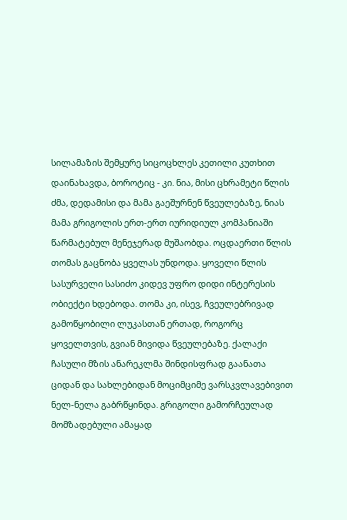სილამაზის შემყურე სიცოცხლეს კეთილი კუთხით დაინახავდა, ბოროტიც - კი. ნია, მისი ცხრამეტი წლის ძმა, დედამისი და მამა გაეშურნენ წვეულებაზე, ნიას მამა გრიგოლის ერთ-ერთ იურიდიულ კომპანიაში წარმატებულ მენეჯერად მუშაობდა. ოცდაერთი წლის თომას გაცნობა ყველას უნდოდა. ყოველი წლის სასურველი სასიძო კიდევ უფრო დიდი ინტერესის ობიექტი ხდებოდა. თომა კი, ისევ, ჩვეულებრივად გამოწყობილი ლუკასთან ერთად, როგორც ყოველთვის, გვიან მივიდა წვეულებაზე. ქალაქი ჩასული მზის ანარეკლმა შინდისფრად გაანათა ციდან და სახლებიდან მოციმციმე ვარსკვლავებივით ნელ-ნელა გაბრწყინდა. გრიგოლი გამორჩეულად მომზადებული ამაყად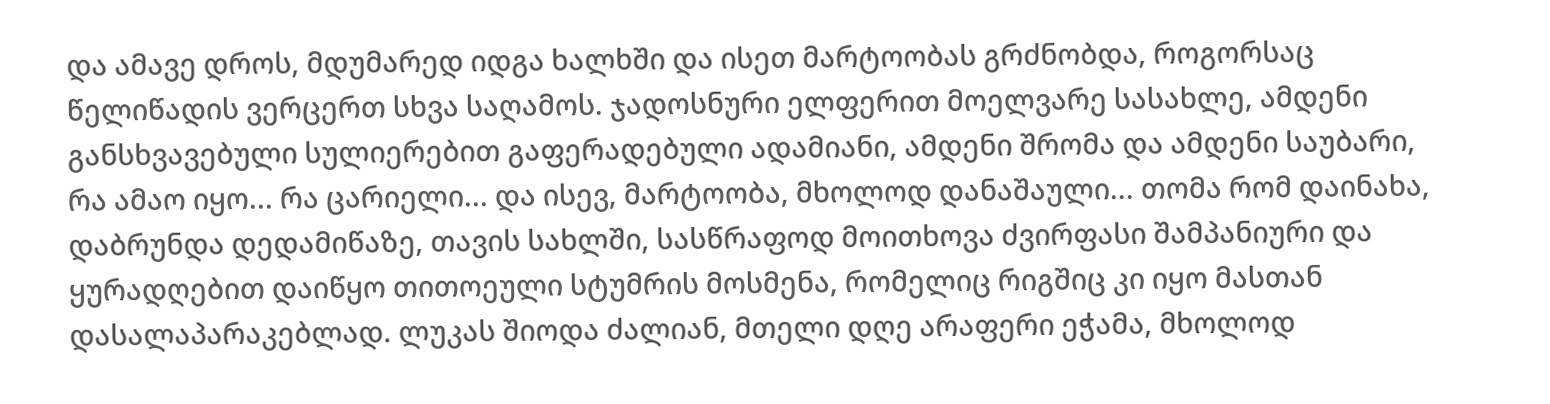და ამავე დროს, მდუმარედ იდგა ხალხში და ისეთ მარტოობას გრძნობდა, როგორსაც წელიწადის ვერცერთ სხვა საღამოს. ჯადოსნური ელფერით მოელვარე სასახლე, ამდენი განსხვავებული სულიერებით გაფერადებული ადამიანი, ამდენი შრომა და ამდენი საუბარი, რა ამაო იყო... რა ცარიელი... და ისევ, მარტოობა, მხოლოდ დანაშაული... თომა რომ დაინახა, დაბრუნდა დედამიწაზე, თავის სახლში, სასწრაფოდ მოითხოვა ძვირფასი შამპანიური და ყურადღებით დაიწყო თითოეული სტუმრის მოსმენა, რომელიც რიგშიც კი იყო მასთან დასალაპარაკებლად. ლუკას შიოდა ძალიან, მთელი დღე არაფერი ეჭამა, მხოლოდ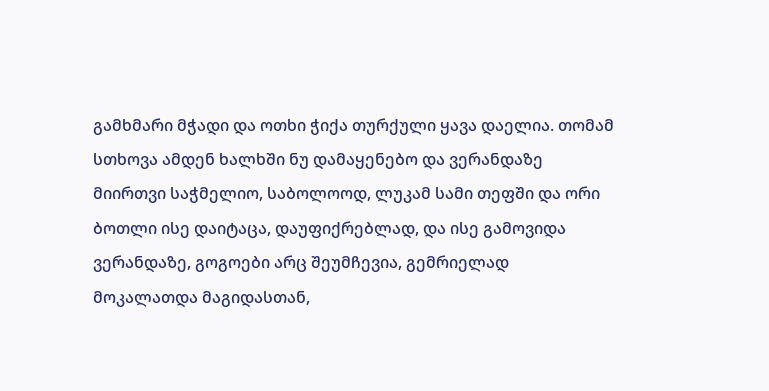გამხმარი მჭადი და ოთხი ჭიქა თურქული ყავა დაელია. თომამ სთხოვა ამდენ ხალხში ნუ დამაყენებო და ვერანდაზე მიირთვი საჭმელიო, საბოლოოდ, ლუკამ სამი თეფში და ორი ბოთლი ისე დაიტაცა, დაუფიქრებლად, და ისე გამოვიდა ვერანდაზე, გოგოები არც შეუმჩევია, გემრიელად მოკალათდა მაგიდასთან,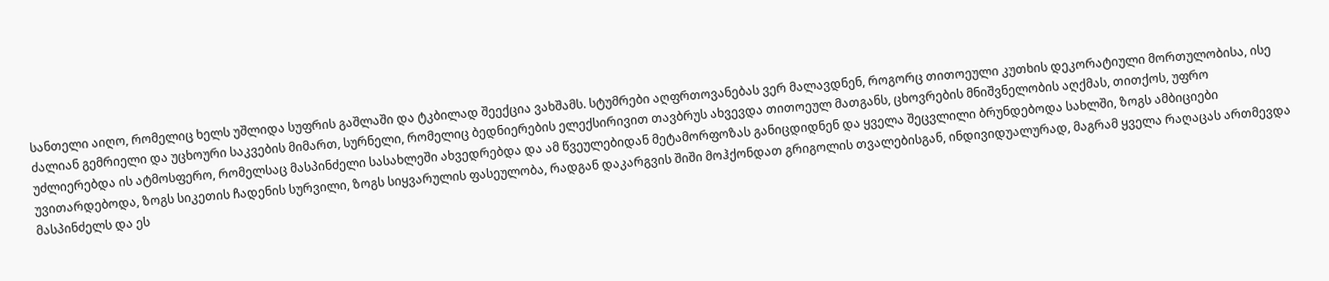სანთელი აიღო, რომელიც ხელს უშლიდა სუფრის გაშლაში და ტკბილად შეექცია ვახშამს. სტუმრები აღფრთოვანებას ვერ მალავდნენ, როგორც თითოეული კუთხის დეკორატიული მორთულობისა, ისე ძალიან გემრიელი და უცხოური საკვების მიმართ, სურნელი, რომელიც ბედნიერების ელექსირივით თავბრუს ახვევდა თითოეულ მათგანს, ცხოვრების მნიშვნელობის აღქმას, თითქოს, უფრო უძლიერებდა ის ატმოსფერო, რომელსაც მასპინძელი სასახლეში ახვედრებდა და ამ წვეულებიდან მეტამორფოზას განიცდიდნენ და ყველა შეცვლილი ბრუნდებოდა სახლში, ზოგს ამბიციები უვითარდებოდა, ზოგს სიკეთის ჩადენის სურვილი, ზოგს სიყვარულის ფასეულობა, რადგან დაკარგვის შიში მოჰქონდათ გრიგოლის თვალებისგან, ინდივიდუალურად, მაგრამ ყველა რაღაცას ართმევდა მასპინძელს და ეს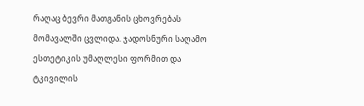რაღაც ბევრი მათგანის ცხოვრებას მომავალში ცვლიდა. ჯადოსნური საღამო ესთეტიკის უმაღლესი ფორმით და ტკივილის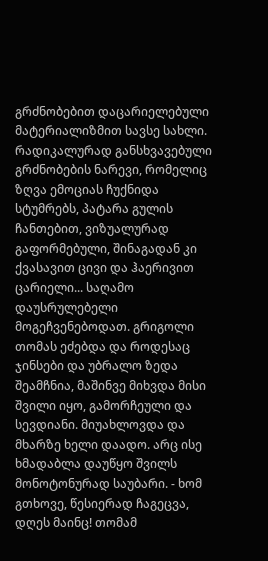გრძნობებით დაცარიელებული მატერიალიზმით სავსე სახლი. რადიკალურად განსხვავებული გრძნობების ნარევი, რომელიც ზღვა ემოციას ჩუქნიდა სტუმრებს, პატარა გულის ჩანთებით, ვიზუალურად გაფორმებული, შინაგადან კი ქვასავით ცივი და ჰაერივით ცარიელი... საღამო დაუსრულებელი მოგეჩვენებოდათ. გრიგოლი თომას ეძებდა და როდესაც ჯინსები და უბრალო ზედა შეამჩნია, მაშინვე მიხვდა მისი შვილი იყო, გამორჩეული და სევდიანი. მიუახლოვდა და მხარზე ხელი დაადო. არც ისე ხმადაბლა დაუწყო შვილს მონოტონურად საუბარი. - ხომ გთხოვე, წესიერად ჩაგეცვა, დღეს მაინც! თომამ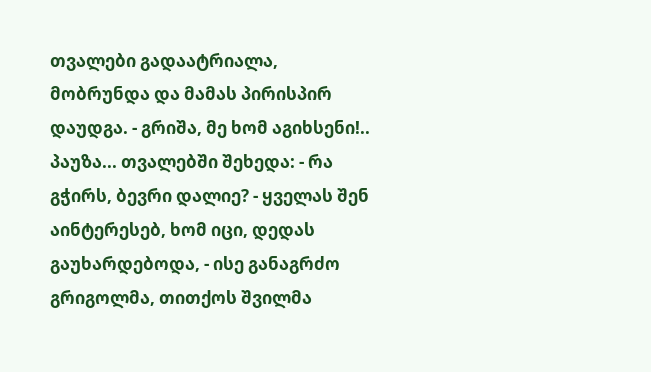თვალები გადაატრიალა, მობრუნდა და მამას პირისპირ დაუდგა. - გრიშა, მე ხომ აგიხსენი!.. პაუზა... თვალებში შეხედა: - რა გჭირს, ბევრი დალიე? - ყველას შენ აინტერესებ, ხომ იცი, დედას გაუხარდებოდა, - ისე განაგრძო გრიგოლმა, თითქოს შვილმა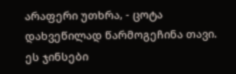არაფერი უთხრა, - ცოტა დახვეწილად წარმოგეჩინა თავი. ეს ჯინსები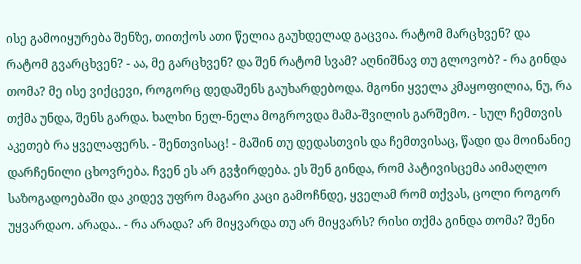ისე გამოიყურება შენზე, თითქოს ათი წელია გაუხდელად გაცვია. რატომ მარცხვენ? და რატომ გვარცხვენ? - აა, მე გარცხვენ? და შენ რატომ სვამ? აღნიშნავ თუ გლოვობ? - რა გინდა თომა? მე ისე ვიქცევი, როგორც დედაშენს გაუხარდებოდა. მგონი ყველა კმაყოფილია, ნუ, რა თქმა უნდა, შენს გარდა. ხალხი ნელ-ნელა მოგროვდა მამა-შვილის გარშემო. - სულ ჩემთვის აკეთებ რა ყველაფერს. - შენთვისაც! - მაშინ თუ დედასთვის და ჩემთვისაც, წადი და მოინანიე დარჩენილი ცხოვრება. ჩვენ ეს არ გვჭირდება. ეს შენ გინდა, რომ პატივისცემა აიმაღლო საზოგადოებაში და კიდევ უფრო მაგარი კაცი გამოჩნდე, ყველამ რომ თქვას, ცოლი როგორ უყვარდაო. არადა.. - რა არადა? არ მიყვარდა თუ არ მიყვარს? რისი თქმა გინდა თომა? შენი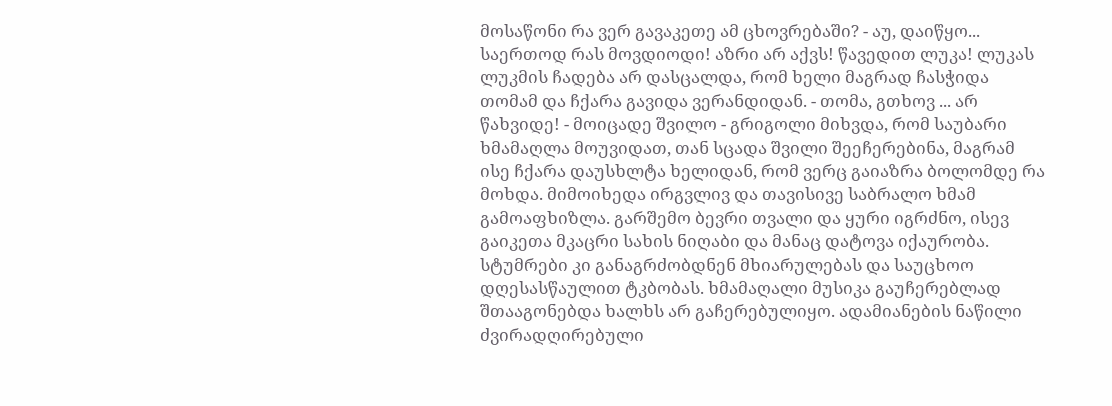მოსაწონი რა ვერ გავაკეთე ამ ცხოვრებაში? - აუ, დაიწყო... საერთოდ რას მოვდიოდი! აზრი არ აქვს! წავედით ლუკა! ლუკას ლუკმის ჩადება არ დასცალდა, რომ ხელი მაგრად ჩასჭიდა თომამ და ჩქარა გავიდა ვერანდიდან. - თომა, გთხოვ ... არ წახვიდე! - მოიცადე შვილო - გრიგოლი მიხვდა, რომ საუბარი ხმამაღლა მოუვიდათ, თან სცადა შვილი შეეჩერებინა, მაგრამ ისე ჩქარა დაუსხლტა ხელიდან, რომ ვერც გაიაზრა ბოლომდე რა მოხდა. მიმოიხედა ირგვლივ და თავისივე საბრალო ხმამ გამოაფხიზლა. გარშემო ბევრი თვალი და ყური იგრძნო, ისევ გაიკეთა მკაცრი სახის ნიღაბი და მანაც დატოვა იქაურობა. სტუმრები კი განაგრძობდნენ მხიარულებას და საუცხოო დღესასწაულით ტკბობას. ხმამაღალი მუსიკა გაუჩერებლად შთააგონებდა ხალხს არ გაჩერებულიყო. ადამიანების ნაწილი ძვირადღირებული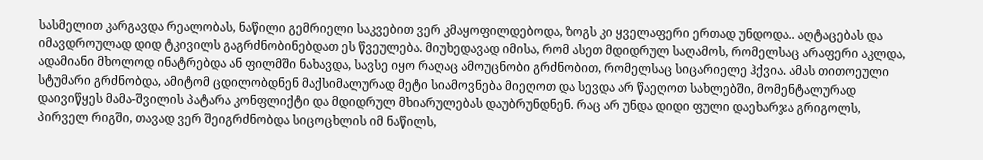სასმელით კარგავდა რეალობას, ნაწილი გემრიელი საკვებით ვერ კმაყოფილდებოდა, ზოგს კი ყველაფერი ერთად უნდოდა.. აღტაცებას და იმავდროულად დიდ ტკივილს გაგრძნობინებდათ ეს წვეულება. მიუხედავად იმისა, რომ ასეთ მდიდრულ საღამოს, რომელსაც არაფერი აკლდა, ადამიანი მხოლოდ ინატრებდა ან ფილმში ნახავდა, სავსე იყო რაღაც ამოუცნობი გრძნობით, რომელსაც სიცარიელე ჰქვია. ამას თითოეული სტუმარი გრძნობდა, ამიტომ ცდილობდნენ მაქსიმალურად მეტი სიამოვნება მიეღოთ და სევდა არ წაეღოთ სახლებში, მომენტალურად დაივიწყეს მამა-შვილის პატარა კონფლიქტი და მდიდრულ მხიარულებას დაუბრუნდნენ. რაც არ უნდა დიდი ფული დაეხარჯა გრიგოლს, პირველ რიგში, თავად ვერ შეიგრძნობდა სიცოცხლის იმ ნაწილს,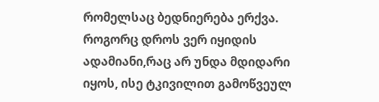რომელსაც ბედნიერება ერქვა. როგორც დროს ვერ იყიდის ადამიანი,რაც არ უნდა მდიდარი იყოს, ისე ტკივილით გამოწვეულ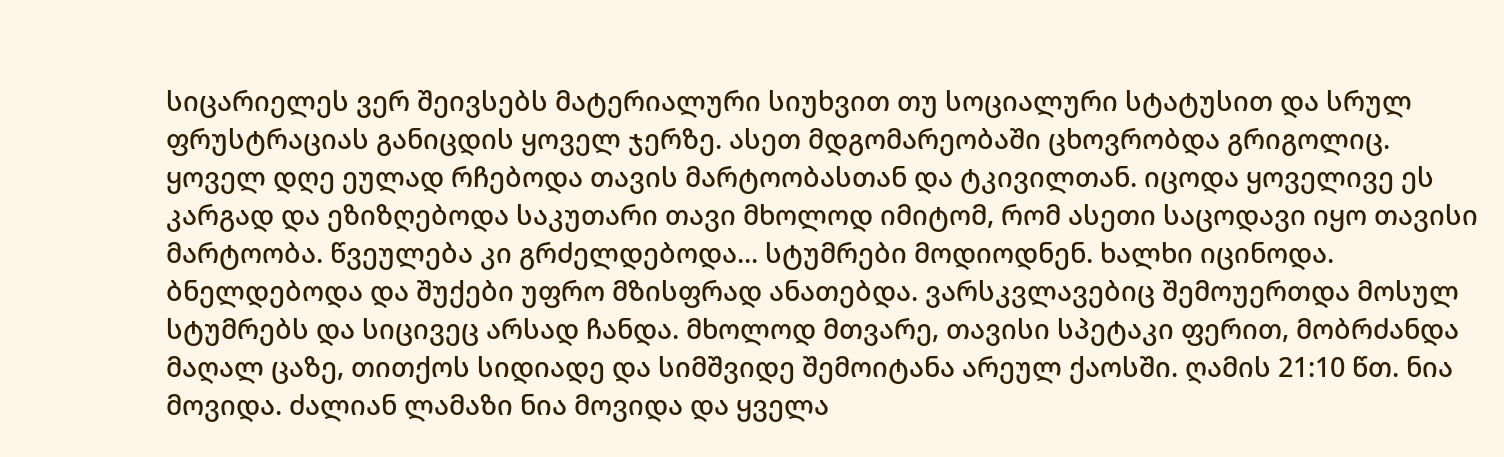სიცარიელეს ვერ შეივსებს მატერიალური სიუხვით თუ სოციალური სტატუსით და სრულ ფრუსტრაციას განიცდის ყოველ ჯერზე. ასეთ მდგომარეობაში ცხოვრობდა გრიგოლიც. ყოველ დღე ეულად რჩებოდა თავის მარტოობასთან და ტკივილთან. იცოდა ყოველივე ეს კარგად და ეზიზღებოდა საკუთარი თავი მხოლოდ იმიტომ, რომ ასეთი საცოდავი იყო თავისი მარტოობა. წვეულება კი გრძელდებოდა... სტუმრები მოდიოდნენ. ხალხი იცინოდა. ბნელდებოდა და შუქები უფრო მზისფრად ანათებდა. ვარსკვლავებიც შემოუერთდა მოსულ სტუმრებს და სიცივეც არსად ჩანდა. მხოლოდ მთვარე, თავისი სპეტაკი ფერით, მობრძანდა მაღალ ცაზე, თითქოს სიდიადე და სიმშვიდე შემოიტანა არეულ ქაოსში. ღამის 21:10 წთ. ნია მოვიდა. ძალიან ლამაზი ნია მოვიდა და ყველა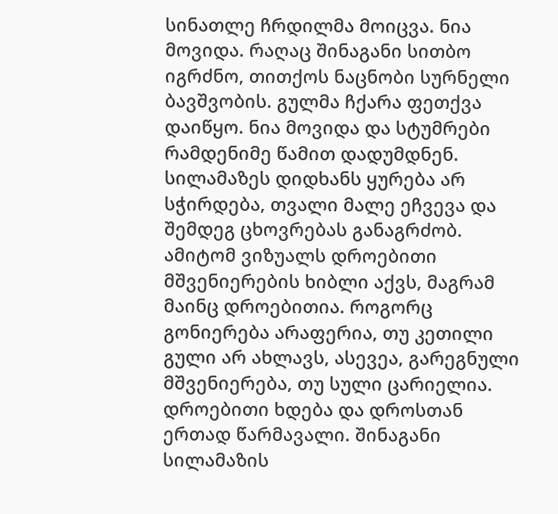სინათლე ჩრდილმა მოიცვა. ნია მოვიდა. რაღაც შინაგანი სითბო იგრძნო, თითქოს ნაცნობი სურნელი ბავშვობის. გულმა ჩქარა ფეთქვა დაიწყო. ნია მოვიდა და სტუმრები რამდენიმე წამით დადუმდნენ. სილამაზეს დიდხანს ყურება არ სჭირდება, თვალი მალე ეჩვევა და შემდეგ ცხოვრებას განაგრძობ. ამიტომ ვიზუალს დროებითი მშვენიერების ხიბლი აქვს, მაგრამ მაინც დროებითია. როგორც გონიერება არაფერია, თუ კეთილი გული არ ახლავს, ასევეა, გარეგნული მშვენიერება, თუ სული ცარიელია. დროებითი ხდება და დროსთან ერთად წარმავალი. შინაგანი სილამაზის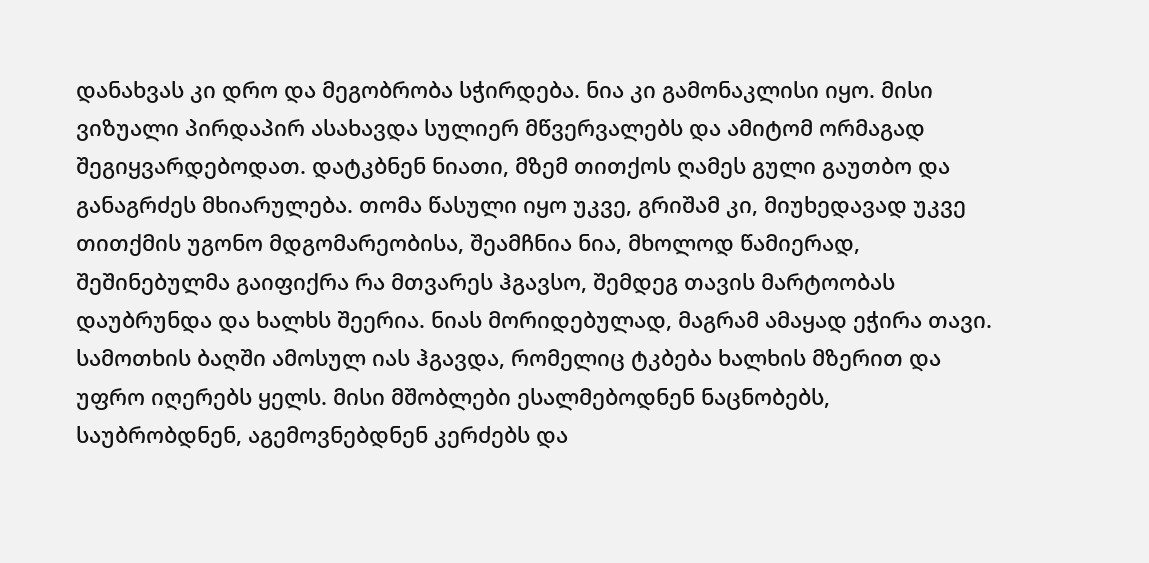დანახვას კი დრო და მეგობრობა სჭირდება. ნია კი გამონაკლისი იყო. მისი ვიზუალი პირდაპირ ასახავდა სულიერ მწვერვალებს და ამიტომ ორმაგად შეგიყვარდებოდათ. დატკბნენ ნიათი, მზემ თითქოს ღამეს გული გაუთბო და განაგრძეს მხიარულება. თომა წასული იყო უკვე, გრიშამ კი, მიუხედავად უკვე თითქმის უგონო მდგომარეობისა, შეამჩნია ნია, მხოლოდ წამიერად, შეშინებულმა გაიფიქრა რა მთვარეს ჰგავსო, შემდეგ თავის მარტოობას დაუბრუნდა და ხალხს შეერია. ნიას მორიდებულად, მაგრამ ამაყად ეჭირა თავი. სამოთხის ბაღში ამოსულ იას ჰგავდა, რომელიც ტკბება ხალხის მზერით და უფრო იღერებს ყელს. მისი მშობლები ესალმებოდნენ ნაცნობებს, საუბრობდნენ, აგემოვნებდნენ კერძებს და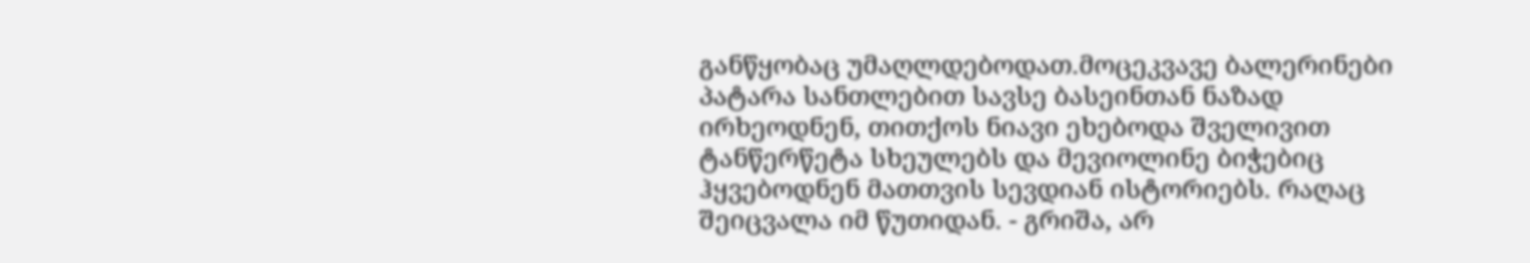განწყობაც უმაღლდებოდათ.მოცეკვავე ბალერინები პატარა სანთლებით სავსე ბასეინთან ნაზად ირხეოდნენ, თითქოს ნიავი ეხებოდა შველივით ტანწერწეტა სხეულებს და მევიოლინე ბიჭებიც ჰყვებოდნენ მათთვის სევდიან ისტორიებს. რაღაც შეიცვალა იმ წუთიდან. - გრიშა, არ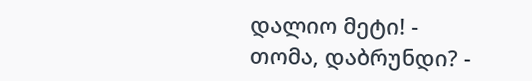დალიო მეტი! - თომა, დაბრუნდი? -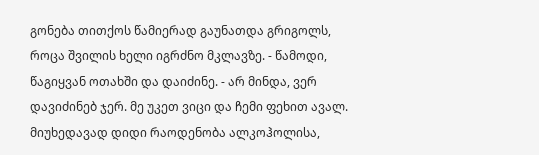გონება თითქოს წამიერად გაუნათდა გრიგოლს, როცა შვილის ხელი იგრძნო მკლავზე. - წამოდი, წაგიყვან ოთახში და დაიძინე. - არ მინდა, ვერ დავიძინებ ჯერ. მე უკეთ ვიცი და ჩემი ფეხით ავალ. მიუხედავად დიდი რაოდენობა ალკოჰოლისა,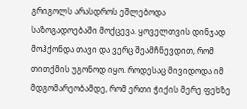გრიგოლს არასდროს ეშლებოდა საზოგადოებაში მოქცევა. ყოველთვის დინჯად მოჰქონდა თავი და ვერც შეამჩნევდით, რომ თითქმის უგონოდ იყო. როდესაც მივიდოდა იმ მდგომარეობამდე, რომ ერთი ჭიქის მერე ფეხზე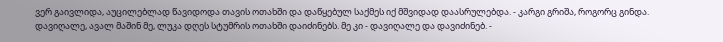ვერ გაივლიდა, აუცილებლად წავიდოდა თავის ოთახში და დაწყებულ საქმეს იქ მშვიდად დაასრულებდა. - კარგი გრიშა, როგორც გინდა. დავიღალე, ავალ მაშინ მე, ლუკა დღეს სტუმრის ოთახში დაიძინებს. მე კი - დავიღალე და დავიძინებ. -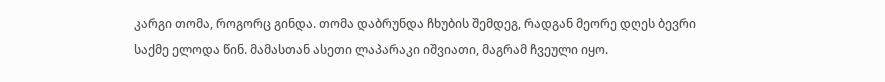კარგი თომა, როგორც გინდა. თომა დაბრუნდა ჩხუბის შემდეგ, რადგან მეორე დღეს ბევრი საქმე ელოდა წინ. მამასთან ასეთი ლაპარაკი იშვიათი, მაგრამ ჩვეული იყო.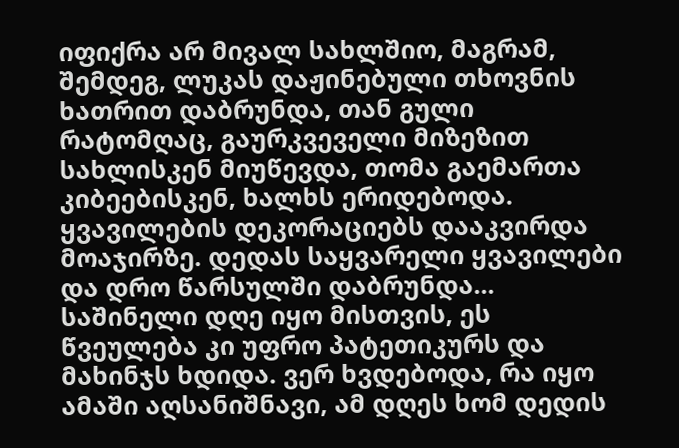იფიქრა არ მივალ სახლშიო, მაგრამ, შემდეგ, ლუკას დაჟინებული თხოვნის ხათრით დაბრუნდა, თან გული რატომღაც, გაურკვეველი მიზეზით სახლისკენ მიუწევდა, თომა გაემართა კიბეებისკენ, ხალხს ერიდებოდა. ყვავილების დეკორაციებს დააკვირდა მოაჯირზე. დედას საყვარელი ყვავილები და დრო წარსულში დაბრუნდა... საშინელი დღე იყო მისთვის, ეს წვეულება კი უფრო პატეთიკურს და მახინჯს ხდიდა. ვერ ხვდებოდა, რა იყო ამაში აღსანიშნავი, ამ დღეს ხომ დედის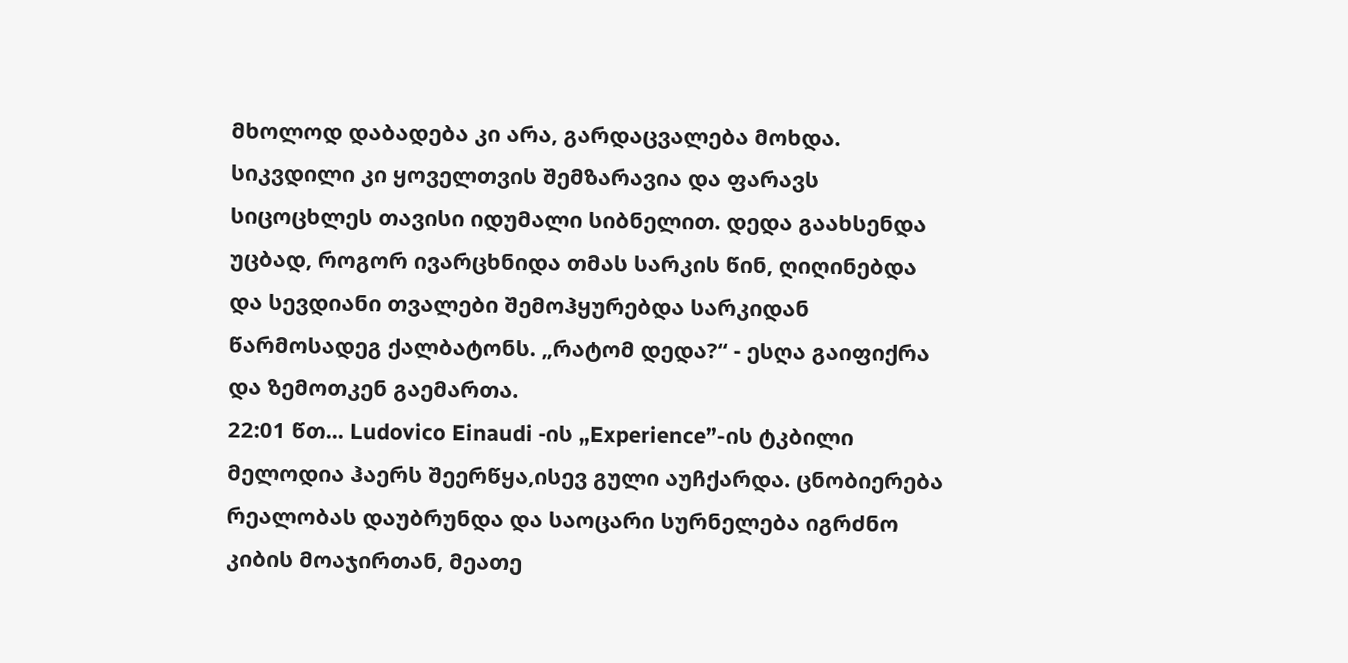მხოლოდ დაბადება კი არა, გარდაცვალება მოხდა. სიკვდილი კი ყოველთვის შემზარავია და ფარავს სიცოცხლეს თავისი იდუმალი სიბნელით. დედა გაახსენდა უცბად, როგორ ივარცხნიდა თმას სარკის წინ, ღიღინებდა და სევდიანი თვალები შემოჰყურებდა სარკიდან წარმოსადეგ ქალბატონს. „რატომ დედა?“ - ესღა გაიფიქრა და ზემოთკენ გაემართა.
22:01 წთ... Ludovico Einaudi -ის „Experience”-ის ტკბილი მელოდია ჰაერს შეერწყა,ისევ გული აუჩქარდა. ცნობიერება რეალობას დაუბრუნდა და საოცარი სურნელება იგრძნო კიბის მოაჯირთან, მეათე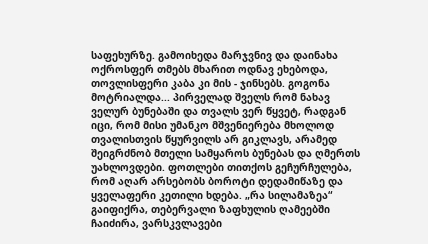საფეხურზე. გამოიხედა მარჯვნივ და დაინახა ოქროსფერ თმებს მხარით ოდნავ ეხებოდა, თოვლისფერი კაბა კი მის - ჯინსებს. გოგონა მოტრიალდა... პირველად შველს რომ ნახავ ველურ ბუნებაში და თვალს ვერ წყვეტ, რადგან იცი, რომ მისი უმანკო მშვენიერება მხოლოდ თვალისთვის წყურვილს არ გიკლავს, არამედ შეიგრძნობ მთელი სამყაროს ბუნებას და ღმერთს უახლოვდები. ფოთლები თითქოს გეჩურჩულება, რომ აღარ არსებობს ბოროტი დედამიწაზე და ყველაფერი კეთილი ხდება. „რა სილამაზეა“ გაიფიქრა, თებერვალი ზაფხულის ღამეებში ჩაიძირა, ვარსკვლავები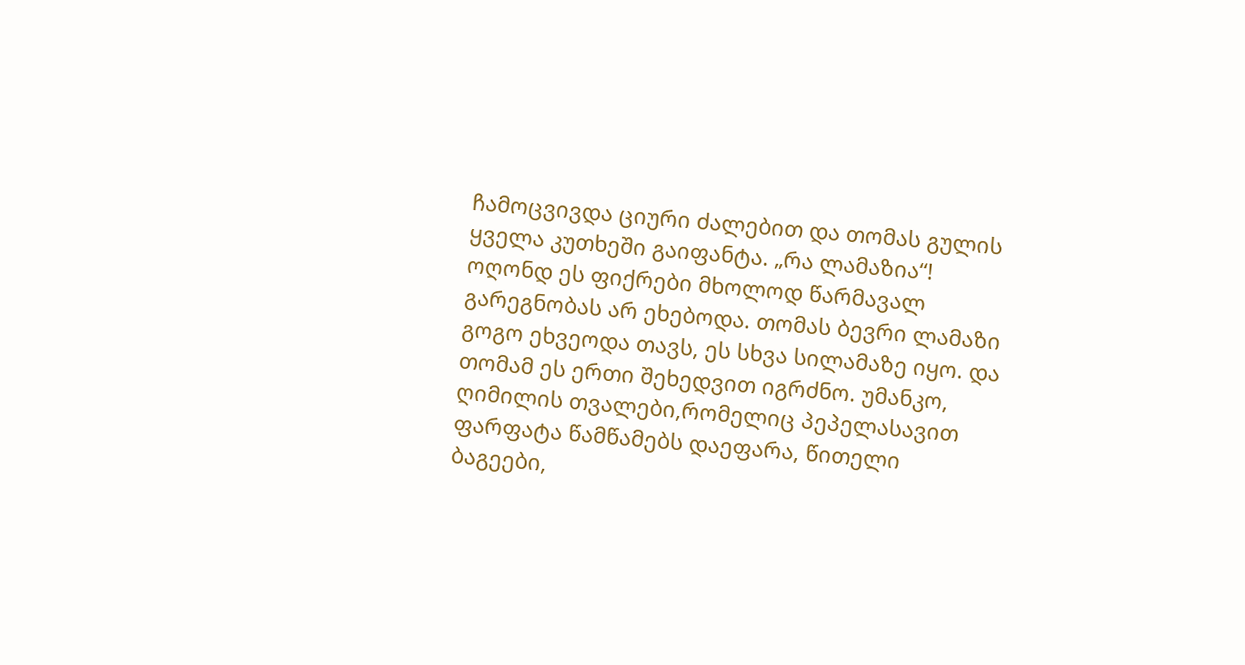ჩამოცვივდა ციური ძალებით და თომას გულის ყველა კუთხეში გაიფანტა. „რა ლამაზია“! ოღონდ ეს ფიქრები მხოლოდ წარმავალ გარეგნობას არ ეხებოდა. თომას ბევრი ლამაზი გოგო ეხვეოდა თავს, ეს სხვა სილამაზე იყო. და თომამ ეს ერთი შეხედვით იგრძნო. უმანკო, ღიმილის თვალები,რომელიც პეპელასავით ფარფატა წამწამებს დაეფარა, წითელი ბაგეები,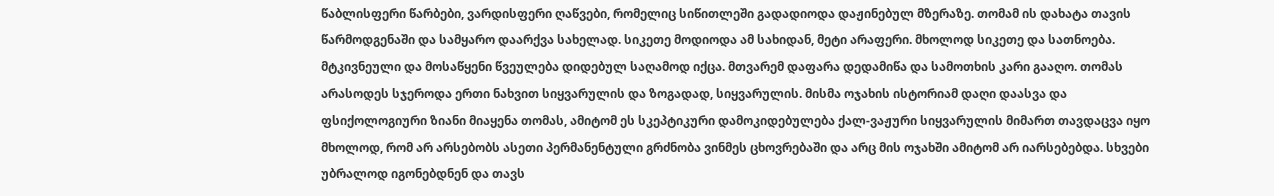წაბლისფერი წარბები, ვარდისფერი ღაწვები, რომელიც სიწითლეში გადადიოდა დაჟინებულ მზერაზე. თომამ ის დახატა თავის წარმოდგენაში და სამყარო დაარქვა სახელად. სიკეთე მოდიოდა ამ სახიდან, მეტი არაფერი. მხოლოდ სიკეთე და სათნოება. მტკივნეული და მოსაწყენი წვეულება დიდებულ საღამოდ იქცა. მთვარემ დაფარა დედამიწა და სამოთხის კარი გააღო. თომას არასოდეს სჯეროდა ერთი ნახვით სიყვარულის და ზოგადად, სიყვარულის. მისმა ოჯახის ისტორიამ დაღი დაასვა და ფსიქოლოგიური ზიანი მიაყენა თომას, ამიტომ ეს სკეპტიკური დამოკიდებულება ქალ-ვაჟური სიყვარულის მიმართ თავდაცვა იყო მხოლოდ, რომ არ არსებობს ასეთი პერმანენტული გრძნობა ვინმეს ცხოვრებაში და არც მის ოჯახში ამიტომ არ იარსებებდა. სხვები უბრალოდ იგონებდნენ და თავს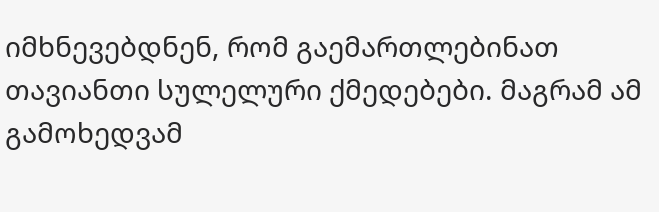იმხნევებდნენ, რომ გაემართლებინათ თავიანთი სულელური ქმედებები. მაგრამ ამ გამოხედვამ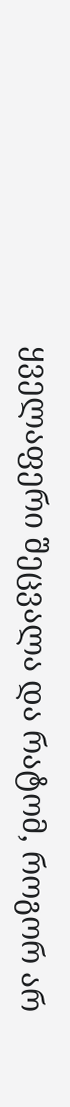ყველაფერი შეცვალა და რატომ, როგორ არ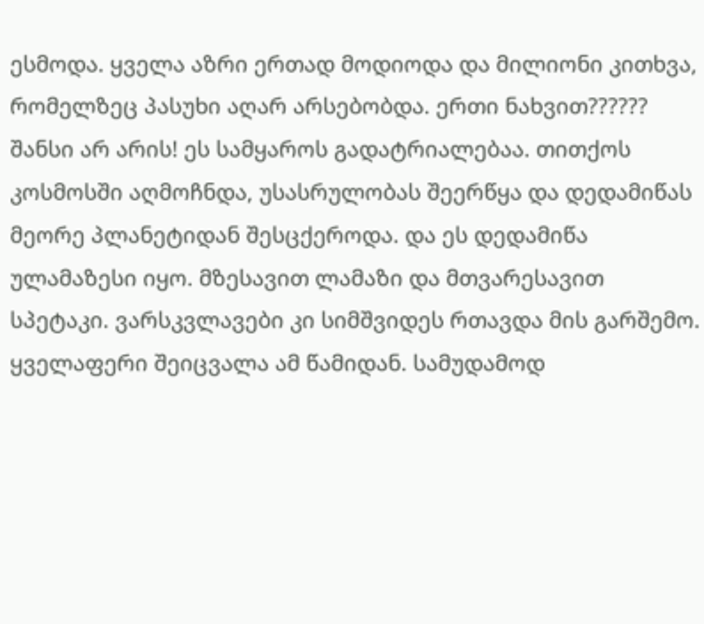ესმოდა. ყველა აზრი ერთად მოდიოდა და მილიონი კითხვა, რომელზეც პასუხი აღარ არსებობდა. ერთი ნახვით?????? შანსი არ არის! ეს სამყაროს გადატრიალებაა. თითქოს კოსმოსში აღმოჩნდა, უსასრულობას შეერწყა და დედამიწას მეორე პლანეტიდან შესცქეროდა. და ეს დედამიწა ულამაზესი იყო. მზესავით ლამაზი და მთვარესავით სპეტაკი. ვარსკვლავები კი სიმშვიდეს რთავდა მის გარშემო. ყველაფერი შეიცვალა ამ წამიდან. სამუდამოდ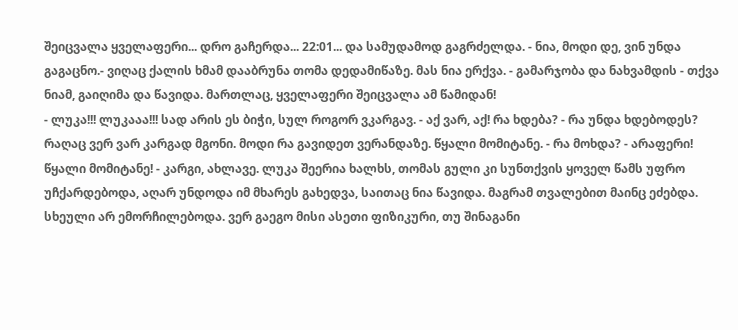შეიცვალა ყველაფერი... დრო გაჩერდა... 22:01... და სამუდამოდ გაგრძელდა. - ნია, მოდი დე, ვინ უნდა გაგაცნო.- ვიღაც ქალის ხმამ დააბრუნა თომა დედამიწაზე. მას ნია ერქვა. - გამარჯობა და ნახვამდის - თქვა ნიამ, გაიღიმა და წავიდა. მართლაც, ყველაფერი შეიცვალა ამ წამიდან!
- ლუკა!!! ლუკააა!!! სად არის ეს ბიჭი, სულ როგორ ვკარგავ. - აქ ვარ, აქ! რა ხდება? - რა უნდა ხდებოდეს? რაღაც ვერ ვარ კარგად მგონი. მოდი რა გავიდეთ ვერანდაზე. წყალი მომიტანე. - რა მოხდა? - არაფერი! წყალი მომიტანე! - კარგი, ახლავე. ლუკა შეერია ხალხს, თომას გული კი სუნთქვის ყოველ წამს უფრო უჩქარდებოდა, აღარ უნდოდა იმ მხარეს გახედვა, საითაც ნია წავიდა. მაგრამ თვალებით მაინც ეძებდა. სხეული არ ემორჩილებოდა. ვერ გაეგო მისი ასეთი ფიზიკური, თუ შინაგანი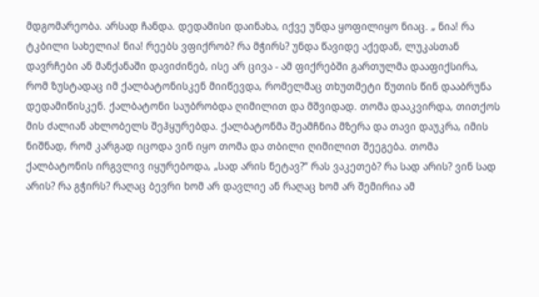მდგომარეობა. არსად ჩანდა. დედამისი დაინახა, იქვე უნდა ყოფილიყო ნიაც. „ ნია! რა ტკბილი სახელია! ნია! რეებს ვფიქრობ? რა მჭირს? უნდა წავიდე აქედან, ლუკასთან დავრჩები ან მანქანაში დავიძინებ, ისე არ ცივა - ამ ფიქრებში გართულმა დააფიქსირა, რომ ზუსტადაც იმ ქალბატონისკენ მიიწევდა, რომელმაც თხუთმეტი წუთის წინ დააბრუნა დედამიწისკენ. ქალბატონი საუბრობდა ღიმილით და მშვიდად. თომა დააკვირდა, თითქოს მის ძალიან ახლობელს შეჰყურებდა. ქალბატონმა შეამჩნია მზერა და თავი დაუკრა, იმის ნიშნად, რომ კარგად იცოდა ვინ იყო თომა და თბილი ღიმილით შეეგება. თომა ქალბატონის ირგვლივ იყურებოდა, „სად არის ნეტავ?“ რას ვაკეთებ? რა სად არის? ვინ სად არის? რა გჭირს? რაღაც ბევრი ხომ არ დავლიე ან რაღაც ხომ არ შემირია ამ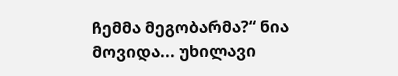ჩემმა მეგობარმა?“ ნია მოვიდა... უხილავი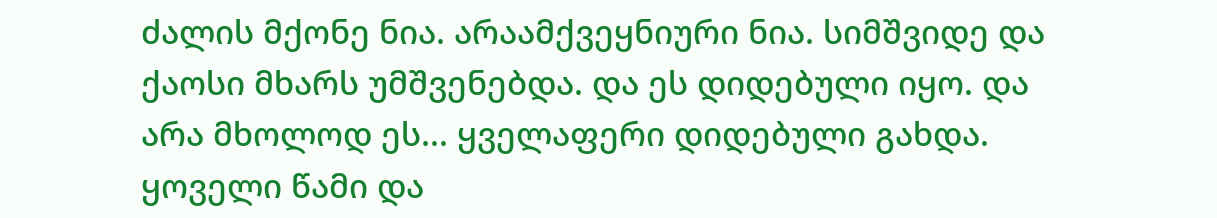ძალის მქონე ნია. არაამქვეყნიური ნია. სიმშვიდე და ქაოსი მხარს უმშვენებდა. და ეს დიდებული იყო. და არა მხოლოდ ეს... ყველაფერი დიდებული გახდა. ყოველი წამი და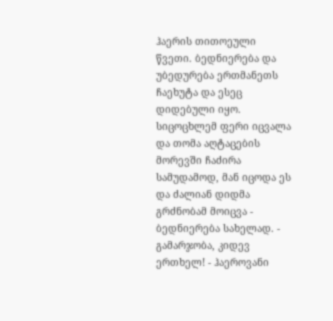ჰაერის თითოეული წვეთი. ბედნიერება და უბედურება ერთმანეთს ჩაეხუტა და ესეც დიდებული იყო. სიცოცხლემ ფერი იცვალა და თომა აღტაცების მორევში ჩაძირა სამუდამოდ, მან იცოდა ეს და ძალიან დიდმა გრძნობამ მოიცვა - ბედნიერება სახელად. - გამარჯობა, კიდევ ერთხელ! - ჰაეროვანი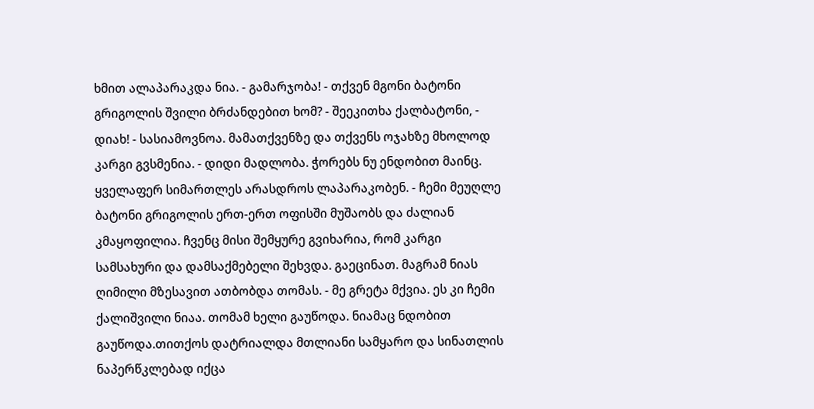ხმით ალაპარაკდა ნია. - გამარჯობა! - თქვენ მგონი ბატონი გრიგოლის შვილი ბრძანდებით ხომ? - შეეკითხა ქალბატონი, - დიახ! - სასიამოვნოა. მამათქვენზე და თქვენს ოჯახზე მხოლოდ კარგი გვსმენია. - დიდი მადლობა. ჭორებს ნუ ენდობით მაინც. ყველაფერ სიმართლეს არასდროს ლაპარაკობენ. - ჩემი მეუღლე ბატონი გრიგოლის ერთ-ერთ ოფისში მუშაობს და ძალიან კმაყოფილია. ჩვენც მისი შემყურე გვიხარია, რომ კარგი სამსახური და დამსაქმებელი შეხვდა. გაეცინათ. მაგრამ ნიას ღიმილი მზესავით ათბობდა თომას. - მე გრეტა მქვია. ეს კი ჩემი ქალიშვილი ნიაა. თომამ ხელი გაუწოდა. ნიამაც ნდობით გაუწოდა.თითქოს დატრიალდა მთლიანი სამყარო და სინათლის ნაპერწკლებად იქცა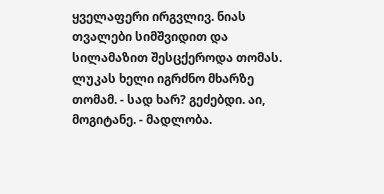ყველაფერი ირგვლივ. ნიას თვალები სიმშვიდით და სილამაზით შესცქეროდა თომას. ლუკას ხელი იგრძნო მხარზე თომამ. - სად ხარ? გეძებდი. აი, მოგიტანე. - მადლობა.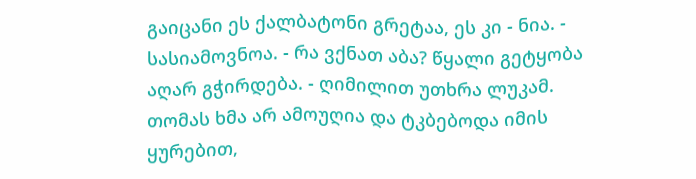გაიცანი ეს ქალბატონი გრეტაა, ეს კი - ნია. - სასიამოვნოა. - რა ვქნათ აბა? წყალი გეტყობა აღარ გჭირდება. - ღიმილით უთხრა ლუკამ. თომას ხმა არ ამოუღია და ტკბებოდა იმის ყურებით,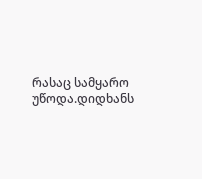რასაც სამყარო უწოდა.დიდხანს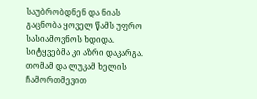საუბრობდნენ და ნიას გაცნობა ყოველ წამს უფრო სასიამოვნოს ხდიდა. სიტყვებმა კი აზრი დაკარგა. თომამ და ლუკამ ხელის ჩამორთმევით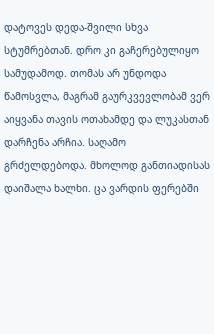დატოვეს დედა-შვილი სხვა სტუმრებთან. დრო კი გაჩერებულიყო სამუდამოდ. თომას არ უნდოდა წამოსვლა, მაგრამ გაურკვევლობამ ვერ აიყვანა თავის ოთახამდე და ლუკასთან დარჩენა არჩია. საღამო გრძელდებოდა. მხოლოდ განთიადისას დაიშალა ხალხი. ცა ვარდის ფერებში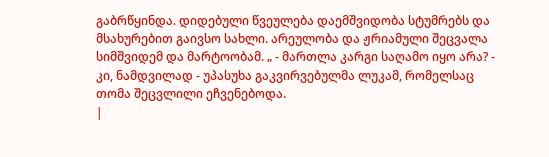გაბრწყინდა. დიდებული წვეულება დაემშვიდობა სტუმრებს და მსახურებით გაივსო სახლი. არეულობა და ჟრიამული შეცვალა სიმშვიდემ და მარტოობამ. „ - მართლა კარგი საღამო იყო არა? - კი, ნამდვილად - უპასუხა გაკვირვებულმა ლუკამ, რომელსაც თომა შეცვლილი ეჩვენებოდა.
|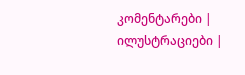კომენტარები |
ილუსტრაციები |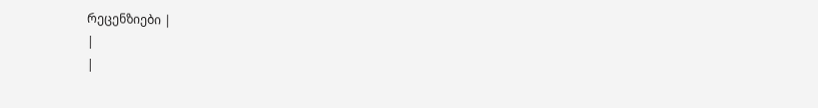რეცენზიები |
|
|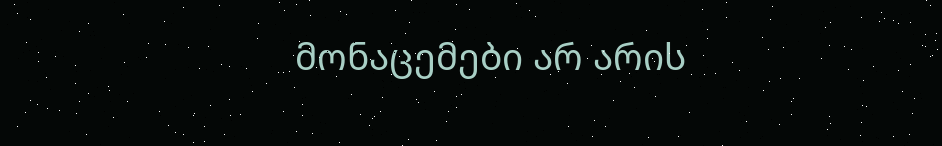მონაცემები არ არის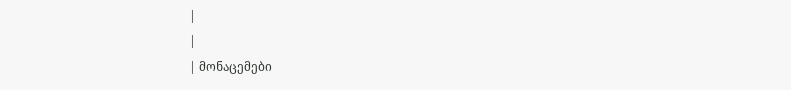|
|
| მონაცემები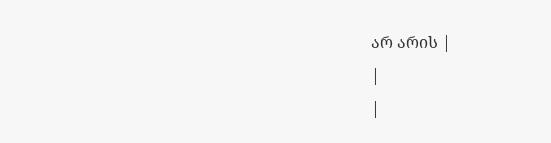არ არის |
|
|